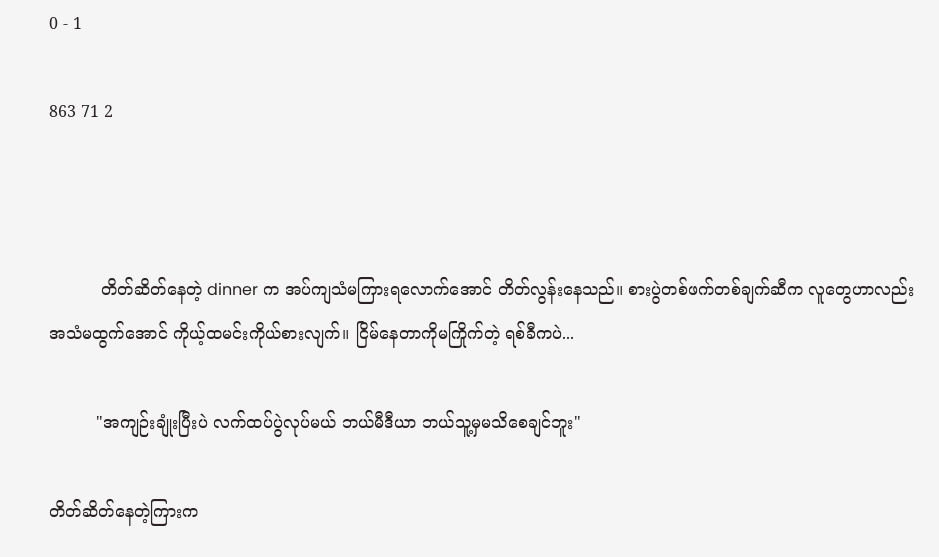0 - 1

863 71 2



          တိတ်ဆိတ်နေတဲ့ dinner က အပ်ကျသံမကြားရလောက်အောင် တိတ်လွန်းနေသည်။ စားပွဲတစ်ဖက်တစ်ချက်ဆီက လူတွေဟာလည်း အသံမထွက်အောင် ကိုယ့်ထမင်းကိုယ်စားလျက်။ ငြိမ်နေတာကိုမကြိုက်တဲ့ ရစ်ခီကပဲ...

         "အကျဉ်းချုံးပြီးပဲ လက်ထပ်ပွဲလုပ်မယ် ဘယ်မီဒီယာ ဘယ်သူ့မှမသိစေချင်ဘူး"

တိတ်ဆိတ်နေတဲ့ကြားက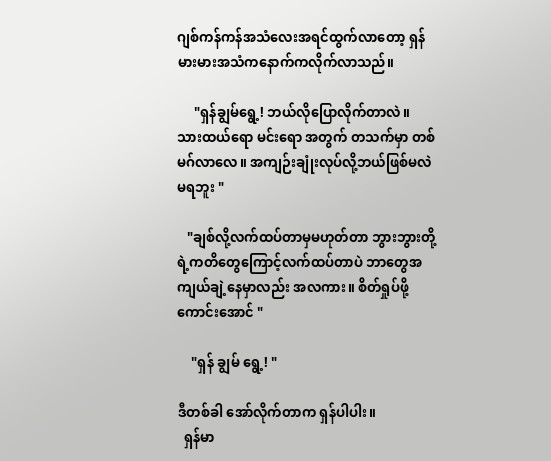ဂျစ်ကန်ကန်အသံလေးအရင်ထွက်လာတော့ ရှန်မားမားအသံကနောက်ကလိုက်လာသည်။

     "ရှန်ချွမ်ရွေ့! ဘယ်လိုပြောလိုက်တာလဲ။  သားထယ်ရော မင်းရော အတွက် တသက်မှာ တစ်မဂ်လာလေ။ အကျဉ်းချုံးလုပ်လို့ဘယ်ဖြစ်မလဲ မရဘူး "

   "ချစ်လို့လက်ထပ်တာမှမဟုတ်တာ ဘွားဘွားတို့ရဲ့ကတိတွေကြောင့်လက်ထပ်တာပဲ ဘာတွေအကျယ်ချဲ့နေမှာလည်း အလကား။ စိတ်ရှုပ်ဖို့ကောင်းအောင် "

    "ရှန် ချွမ် ရွေ့! "

ဒီတစ်ခါ အော်လိုက်တာက ရှန်ပါပါး။
  ရှန်မာ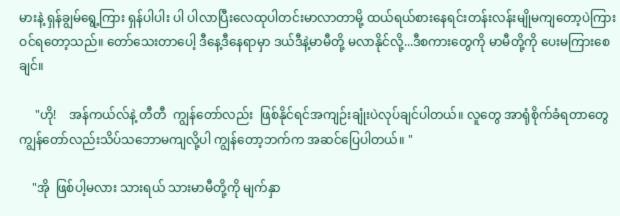မားနဲ့ ရှန်ချွမ်ရွေ့ကြား ရှန်ပါပါး ပါ ပါလာပြီးလေထုပါတင်းမာလာတာမို့ ထယ်ရယ်စားနေရင်းတန်းလန်းမျိုမကျတော့ပဲကြားဝင်ရတော့သည်။ တော်သေးတာပေါ့ ဒီနေ့ဒီနေရာမှာ ဒယ်ဒီနဲ့မာမီတို့ မလာနိုင်လို့...ဒီစကားတွေကို မာမီတို့ကို ပေးမကြားစေချင်။

     "ဟို!    အန်ကယ်လ်နဲ့ တီတီ  ကျွန်တော်လည်း  ဖြစ်နိုင်ရင်အကျဉ်းချုံးပဲလုပ်ချင်ပါတယ်။ လူတွေ အာရုံစိုက်ခံရတာတွေ ကျွန်တော်လည်းသိပ်သဘောမကျလို့ပါ ကျွန်တော့ဘက်က အဆင်ပြေပါတယ်။ "

    "အို  ဖြစ်ပါ့မလား သားရယ် သားမာမီတို့ကို မျက်နှာ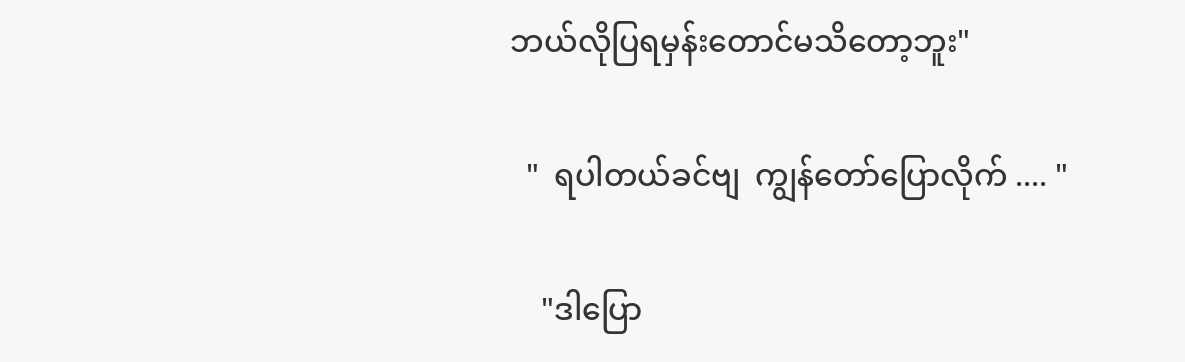ဘယ်လိုပြရမှန်းတောင်မသိတော့ဘူး"

  "  ရပါတယ်ခင်ဗျ  ကျွန်တော်ပြောလိုက် .... "

    "ဒါပြော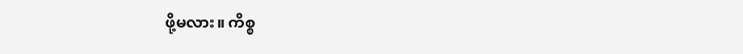ဖို့မလား။ ကိစ္စ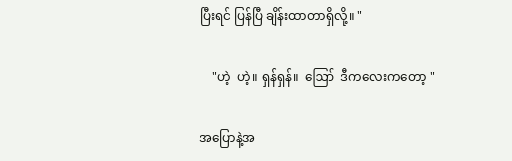ပြီးရင် ပြန်ပြီ ချိန်းထာတာရှိလို့။ "

    "ဟဲ့  ဟဲ့။ ရှန်ရှန်။  ဪ  ဒီကလေးကတော့ "

အပြောနဲ့အ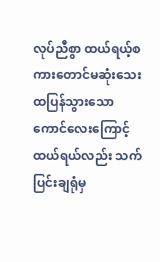လုပ်ညီစွာ ထယ်ရယ့်စကားတောင်မဆုံးသေး ထပြန်သွားသော ကောင်လေးကြောင့် ထယ်ရယ်လည်း သက်ပြင်းချရုံမှ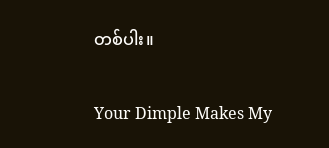တစ်ပါး။

Your Dimple Makes My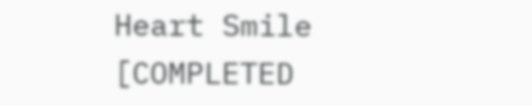Heart Smile [COMPLETED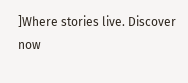]Where stories live. Discover now